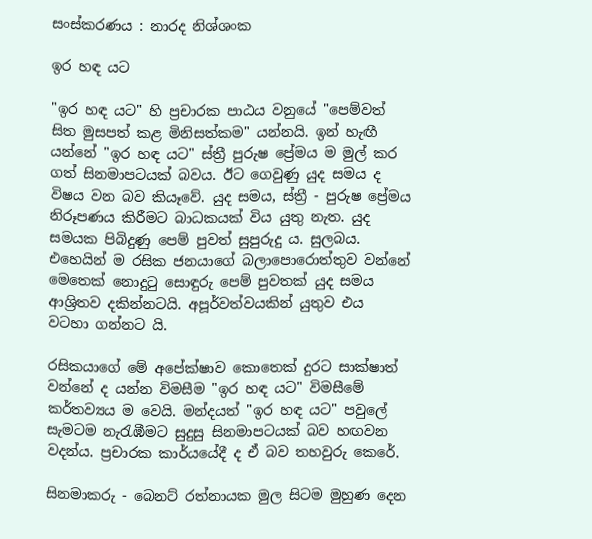සංස්‌කරණය : නාරද නිශ්ශංක

ඉර හඳ යට

"ඉර හඳ යට" හි ප්‍රචාරක පාඨය වනුයේ "පෙම්වත් සිත මුසපත් කළ මිනිසත්කම" යන්නයි. ඉන් හැඟී යන්නේ "ඉර හඳ යට" ස්‌ත්‍රී පුරුෂ ප්‍රේමය ම මුල් කර ගත් සිනමාපටයක්‌ බවය. ඊට ගෙවුණු යුද සමය ද විෂය වන බව කියෑවේ. යුද සමය, ස්‌ත්‍රී - පුරුෂ ප්‍රේමය නිරූපණය කිරීමට බාධකයක්‌ විය යුතු නැත. යුද සමයක පිබිදුණු පෙම් පුවත් සුපුරුදු ය. සුලබය. එහෙයින් ම රසික ජනයාගේ බලාපොරොත්තුව වන්නේ මෙතෙක්‌ නොදුටු සොඳුරු පෙම් පුවතක්‌ යුද සමය ආශ්‍රිතව දකින්නටයි. අපූර්වත්වයකින් යුතුව එය වටහා ගන්නට යි.

රසිකයාගේ මේ අපේක්‌ෂාව කොතෙක්‌ දුරට සාක්‌ෂාත් වන්නේ ද යන්න විමසීම "ඉර හඳ යට" විමසීමේ කර්තව්‍යය ම වෙයි. මන්දයත් "ඉර හඳ යට" පවුලේ සැමටම නැරැඹීමට සුදුසු සිනමාපටයක්‌ බව හඟවන වදන්ය. ප්‍රචාරක කාර්යයේදී ද ඒ බව තහවුරු කෙරේ.

සිනමාකරු - බෙනට්‌ රත්නායක මුල සිටම මුහුණ දෙන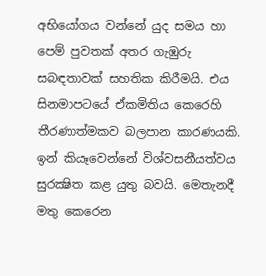අභියෝගය වන්නේ යුද සමය හා පෙම් පුවතක්‌ අතර ගැඹුරු සබඳතාවක්‌ සහතික කිරීමයි. එය සිනමාපටයේ ඒකමිතිය කෙරෙහි තීරණාත්මකව බලපාන කාරණයකි. ඉන් කියෑවෙන්නේ විශ්වසනීයත්වය සුරක්‍ෂිත කළ යුතු බවයි. මෙතැනදී මතු කෙරෙන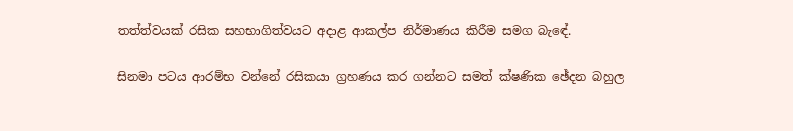තත්ත්වයක්‌ රසික සහභාගිත්වයට අදාළ ආකල්ප නිර්මාණය කිරීම සමග බැඳේ.

සිනමා පටය ආරම්භ වන්නේ රසිකයා ග්‍රහණය කර ගන්නට සමත් ක්‌ෂණික ඡේදන බහුල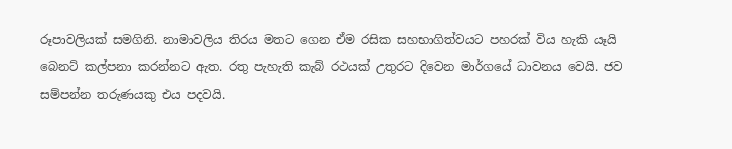රූපාවලියක්‌ සමගිනි. නාමාවලිය තිරය මතට ගෙන ඒම රසික සහභාගිත්වයට පහරක්‌ විය හැකි යෑයි බෙනට්‌ කල්පනා කරන්නට ඇත. රතු පැහැති කැබ් රථයක්‌ උතුරට දිවෙන මාර්ගයේ ධාවනය වෙයි. ජව සම්පන්න තරුණයකු එය පදවයි.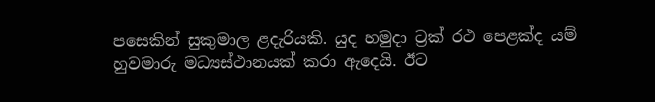පසෙකින් සුකුමාල ළදැරියකි. යුද හමුදා ට්‍රක්‌ රථ පෙළක්‌ද යම් හුවමාරු මධ්‍යස්‌ථානයක්‌ කරා ඇදෙයි. ඊට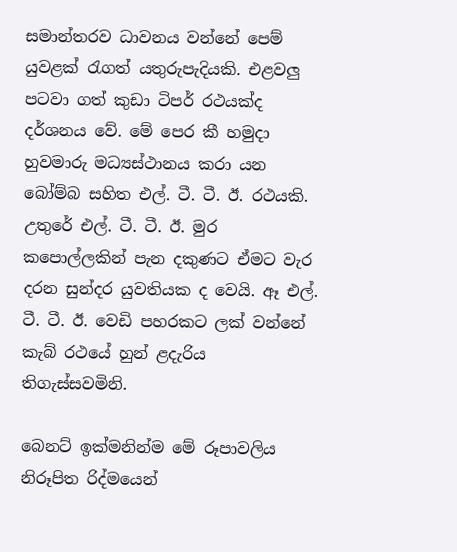සමාන්තරව ධාවනය වන්නේ පෙම් යුවළක්‌ රැගත් යතුරුපැදියකි. එළවලු පටවා ගත් කුඩා ටිපර් රථයක්‌ද දර්ශනය වේ. මේ පෙර කී හමුදා හුවමාරු මධ්‍යස්‌ථානය කරා යන බෝම්බ සහිත එල්. ටී. ටී. ඊ. රථයකි. උතුරේ එල්. ටී. ටී. ඊ. මුර කපොල්ලකින් පැන දකුණට ඒමට වැර දරන සුන්දර යුවතියක ද වෙයි. ඈ එල්. ටී. ටී. ඊ. වෙඩි පහරකට ලක්‌ වන්නේ කැබ් රථයේ හුන් ළදැරිය තිගැස්‌සවමිනි.

බෙනට්‌ ඉක්‌මනින්ම මේ රූපාවලිය නිරූපිත රිද්මයෙන්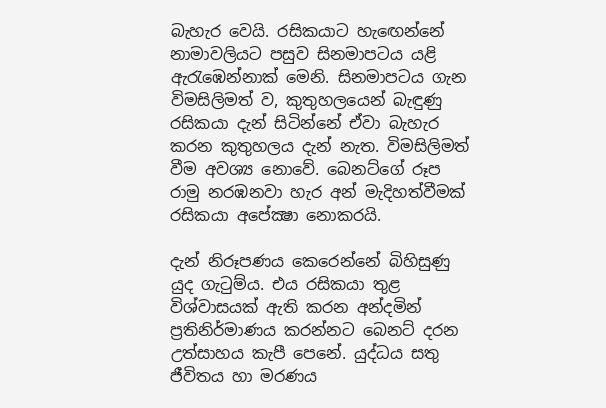බැහැර වෙයි. රසිකයාට හැඟෙන්නේ නාමාවලියට පසුව සිනමාපටය යළි ඇරැඹෙන්නාක්‌ මෙනි. සිනමාපටය ගැන විමසිලිමත් ව, කුතුහලයෙන් බැඳුණු රසිකයා දැන් සිටින්නේ ඒවා බැහැර කරන කුතුහලය දැන් නැත. විමසිලිමත් වීම අවශ්‍ය නොවේ. බෙනට්‌ගේ රූප රාමු නරඹනවා හැර අන් මැදිහත්වීමක්‌ රසිකයා අපේක්‍ෂා නොකරයි.

දැන් නිරූපණය කෙරෙන්නේ බිහිසුණු යුද ගැටුම්ය. එය රසිකයා තුළ විශ්වාසයක්‌ ඇති කරන අන්දමින් ප්‍රතිනිර්මාණය කරන්නට බෙනට්‌ දරන උත්සාහය කැපී පෙනේ. යුද්ධය සතු ජීවිතය හා මරණය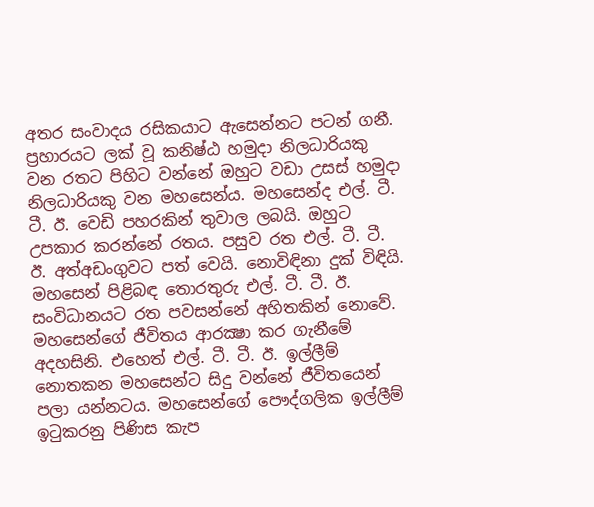අතර සංවාදය රසිකයාට ඇසෙන්නට පටන් ගනී. ප්‍රහාරයට ලක්‌ වූ කනිෂ්ඨ හමුදා නිලධාරියකු වන රතට පිහිට වන්නේ ඔහුට වඩා උසස්‌ හමුදා නිලධාරියකු වන මහසෙන්ය. මහසෙන්ද එල්. ටී. ටී. ඊ. වෙඩි පහරකින් තුවාල ලබයි. ඔහුට උපකාර කරන්නේ රතය. පසුව රත එල්. ටී. ටී. ඊ. අත්අඩංගුවට පත් වෙයි. නොවිඳිනා දුක්‌ විඳියි. මහසෙන් පිළිබඳ තොරතුරු එල්. ටී. ටී. ඊ. සංවිධානයට රත පවසන්නේ අහිතකින් නොවේ. මහසෙන්ගේ ජීවිතය ආරක්‍ෂා කර ගැනීමේ අදහසිනි. එහෙත් එල්. ටී. ටී. ඊ. ඉල්ලීම් නොතකන මහසෙන්ට සිදු වන්නේ ජීවිතයෙන් පලා යන්නටය. මහසෙන්ගේ පෞද්ගලික ඉල්ලීම් ඉටුකරනු පිණිස කැප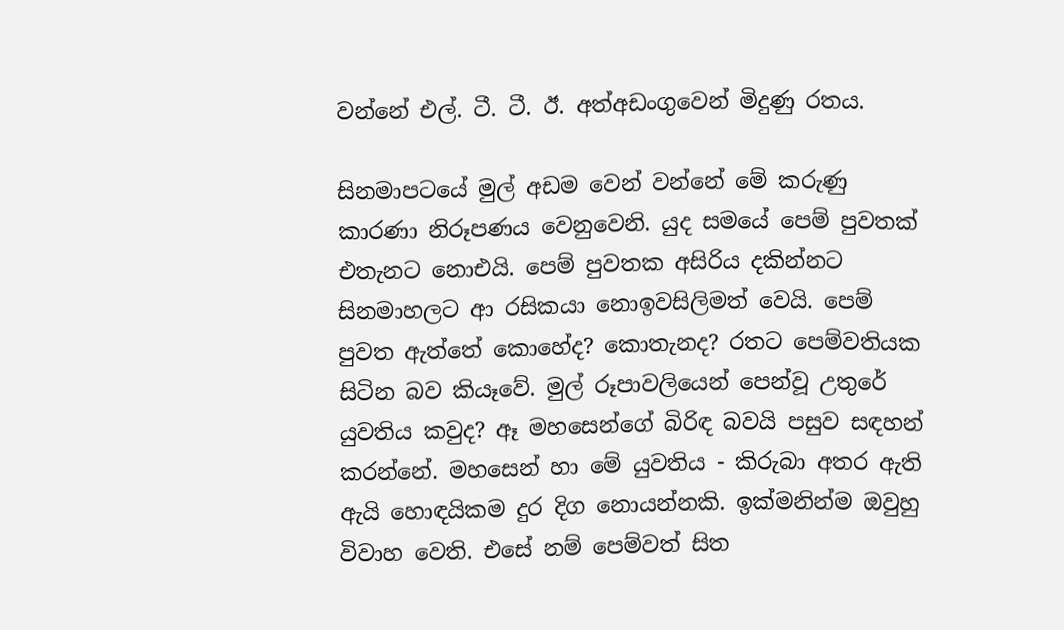වන්නේ එල්. ටී. ටී. ඊ. අත්අඩංගුවෙන් මිදුණු රතය.

සිනමාපටයේ මුල් අඩම වෙන් වන්නේ මේ කරුණු කාරණා නිරූපණය වෙනුවෙනි. යුද සමයේ පෙම් පුවතක්‌ එතැනට නොඑයි. පෙම් පුවතක අසිරිය දකින්නට සිනමාහලට ආ රසිකයා නොඉවසිලිමත් වෙයි. පෙම් පුවත ඇත්තේ කොහේද? කොතැනද? රතට පෙම්වතියක සිටින බව කියෑවේ. මුල් රූපාවලියෙන් පෙන්වූ උතුරේ යුවතිය කවුද? ඈ මහසෙන්ගේ බිරිඳ බවයි පසුව සඳහන් කරන්නේ. මහසෙන් හා මේ යුවතිය - කිරුබා අතර ඇති ඇයි හොඳයිකම දුර දිග නොයන්නකි. ඉක්‌මනින්ම ඔවුහු විවාහ වෙති. එසේ නම් පෙම්වත් සිත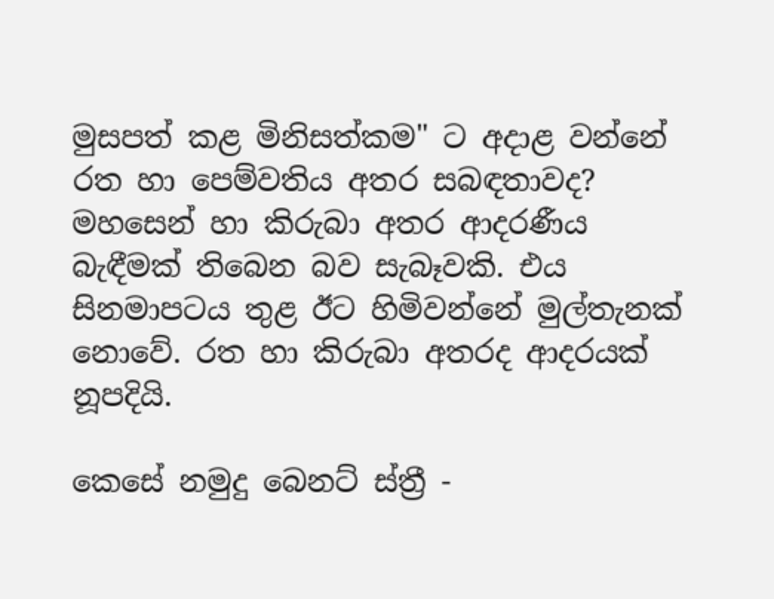මුසපත් කළ මිනිසත්කම" ට අදාළ වන්නේ රත හා පෙම්වතිය අතර සබඳතාවද? මහසෙන් හා කිරුබා අතර ආදරණීය බැඳීමක්‌ තිබෙන බව සැබෑවකි. එය සිනමාපටය තුළ ඊට හිමිවන්නේ මුල්තැනක්‌ නොවේ. රත හා කිරුබා අතරද ආදරයක්‌ නූපදියි.

කෙසේ නමුදු බෙනට්‌ ස්‌ත්‍රී -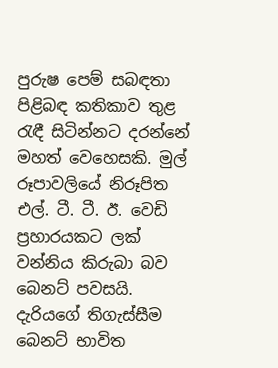පුරුෂ පෙම් සබඳතා පිළිබඳ කතිකාව තුළ රැඳී සිටින්නට දරන්නේ මහත් වෙහෙසකි. මුල් රූපාවලියේ නිරූපිත එල්. ටී. ටී. ඊ. වෙඩි ප්‍රහාරයකට ලක්‌ වන්නිය කිරුබා බව බෙනට්‌ පවසයි. දැරියගේ තිගැස්‌සීම බෙනට්‌ භාවිත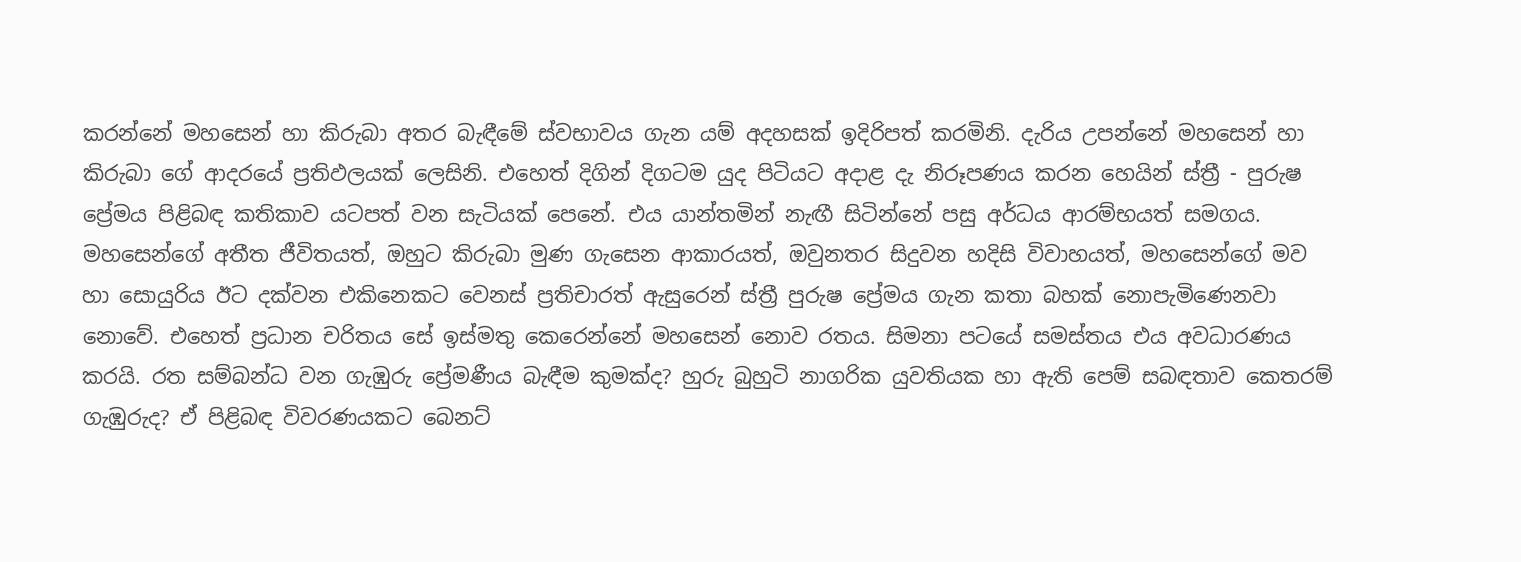කරන්නේ මහසෙන් හා කිරුබා අතර බැඳීමේ ස්‌වභාවය ගැන යම් අදහසක්‌ ඉදිරිපත් කරමිනි. දැරිය උපන්නේ මහසෙන් හා කිරුබා ගේ ආදරයේ ප්‍රතිඵලයක්‌ ලෙසිනි. එහෙත් දිගින් දිගටම යුද පිටියට අදාළ දැ නිරූපණය කරන හෙයින් ස්‌ත්‍රී - පුරුෂ ප්‍රේමය පිළිබඳ කතිකාව යටපත් වන සැටියක්‌ පෙනේ. එය යාන්තමින් නැඟී සිටින්නේ පසු අර්ධය ආරම්භයත් සමගය. මහසෙන්ගේ අතීත ජීවිතයත්, ඔහුට කිරුබා මුණ ගැසෙන ආකාරයත්, ඔවුනතර සිදුවන හදිසි විවාහයත්, මහසෙන්ගේ මව හා සොයුරිය ඊට දක්‌වන එකිනෙකට වෙනස්‌ ප්‍රතිචාරත් ඇසුරෙන් ස්‌ත්‍රී පුරුෂ ප්‍රේමය ගැන කතා බහක්‌ නොපැමිණෙනවා නොවේ. එහෙත් ප්‍රධාන චරිතය සේ ඉස්‌මතු කෙරෙන්නේ මහසෙන් නොව රතය. සිමනා පටයේ සමස්‌තය එය අවධාරණය කරයි. රත සම්බන්ධ වන ගැඹුරු ප්‍රේමණීය බැඳීම කුමක්‌ද? හුරු බුහුටි නාගරික යුවතියක හා ඇති පෙම් සබඳතාව කෙතරම් ගැඹුරුද? ඒ පිළිබඳ විවරණයකට බෙනට්‌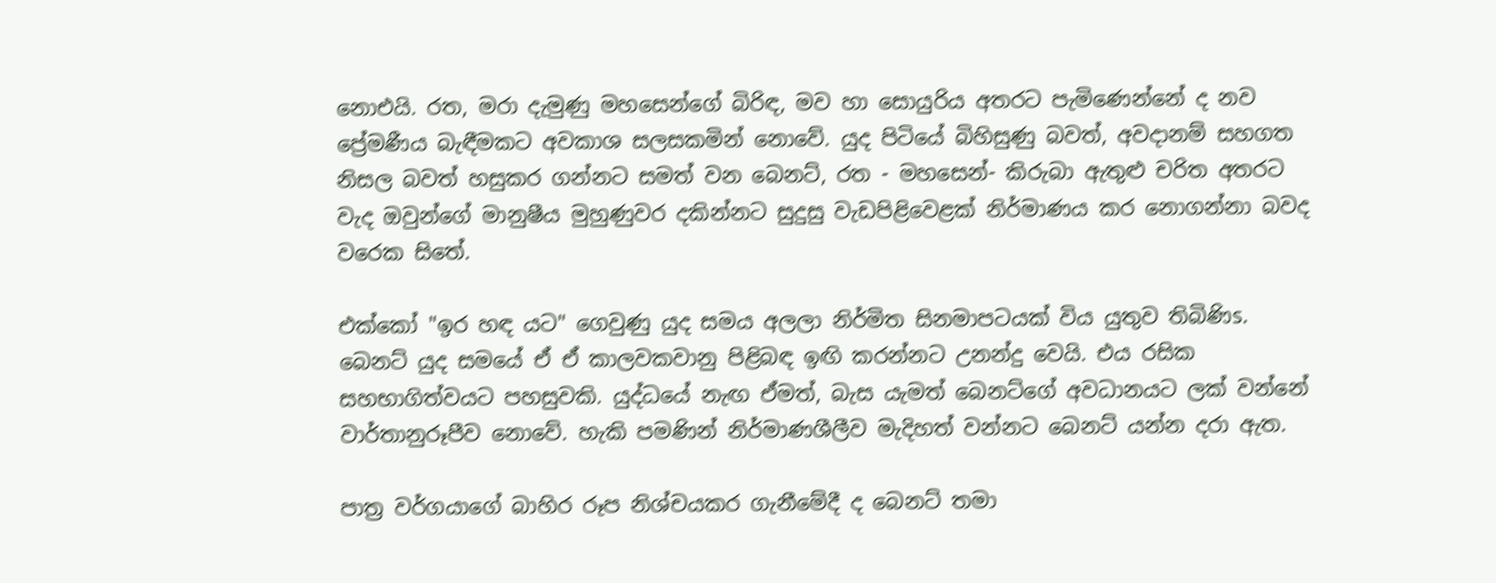නොඑයි. රත, මරා දැමුණු මහසෙන්ගේ බිරිඳ, මව හා සොයුරිය අතරට පැමිණෙන්නේ ද නව ප්‍රේමණීය බැඳීමකට අවකාශ සලසකමින් නොවේ. යුද පිටියේ බිහිසුණු බවත්, අවදානම් සහගත නිසල බවත් හසුකර ගන්නට සමත් වන බෙනට්‌, රත - මහසෙන්- කිරුබා ඇතුළු චරිත අතරට වැද ඔවුන්ගේ මානුෂීය මුහුණුවර දකින්නට සුදුසු වැඩපිළිවෙළක්‌ නිර්මාණය කර නොගන්නා බවද වරෙක සිතේ.

එක්‌කෝ "ඉර හඳ යට" ගෙවුණු යුද සමය අලලා නිර්මිත සිනමාපටයක්‌ විය යුතුව තිබිණිs. බෙනට්‌ යුද සමයේ ඒ ඒ කාලවකවානු පිළිබඳ ඉඟි කරන්නට උනන්දු වෙයි. එය රසික සහභාගිත්වයට පහසුවකි. යුද්ධයේ නැඟ ඒමත්, බැස යැමත් බෙනට්‌ගේ අවධානයට ලක්‌ වන්නේ වාර්තානුරූපීව නොවේ. හැකි පමණින් නිර්මාණශීලීව මැදිහත් වන්නට බෙනට්‌ යන්න දරා ඇත.

පාත්‍ර වර්ගයාගේ බාහිර රූප නිශ්චයකර ගැනීමේදී ද බෙනට්‌ තමා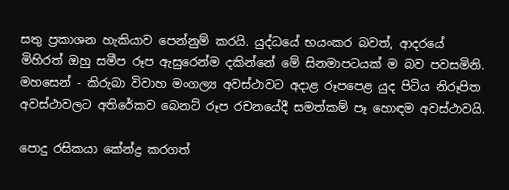සතු ප්‍රකාශන හැකියාව පෙන්නුම් කරයි. යුද්ධයේ භයංකර බවත්, ආදරයේ මිහිරත් ඔහු සමීප රූප ඇසුරෙන්ම දකින්නේ මේ සිනමාපටයක්‌ ම බව පවසමිනි. මහසෙන් - කිරුබා විවාහ මංගල්‍ය අවස්‌ථාවට අදාළ රූපපෙළ යුද පිටිය නිරූපිත අවස්‌ථාවලට අතිරේකව බෙනට්‌ රූප රචනයේදී සමත්කම් පෑ හොඳම අවස්‌ථාවයි.

පොදු රසිකයා කේන්ද්‍ර කරගත්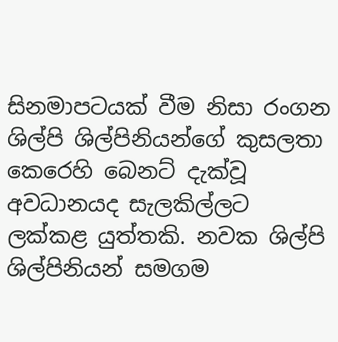සිනමාපටයක්‌ වීම නිසා රංගන ශිල්පි ශිල්පිනියන්ගේ කුසලතා කෙරෙහි බෙනට්‌ දැක්‌වූ අවධානයද සැලකිල්ලට ලක්‌කළ යුත්තකි. නවක ශිල්පි ශිල්පිනියන් සමගම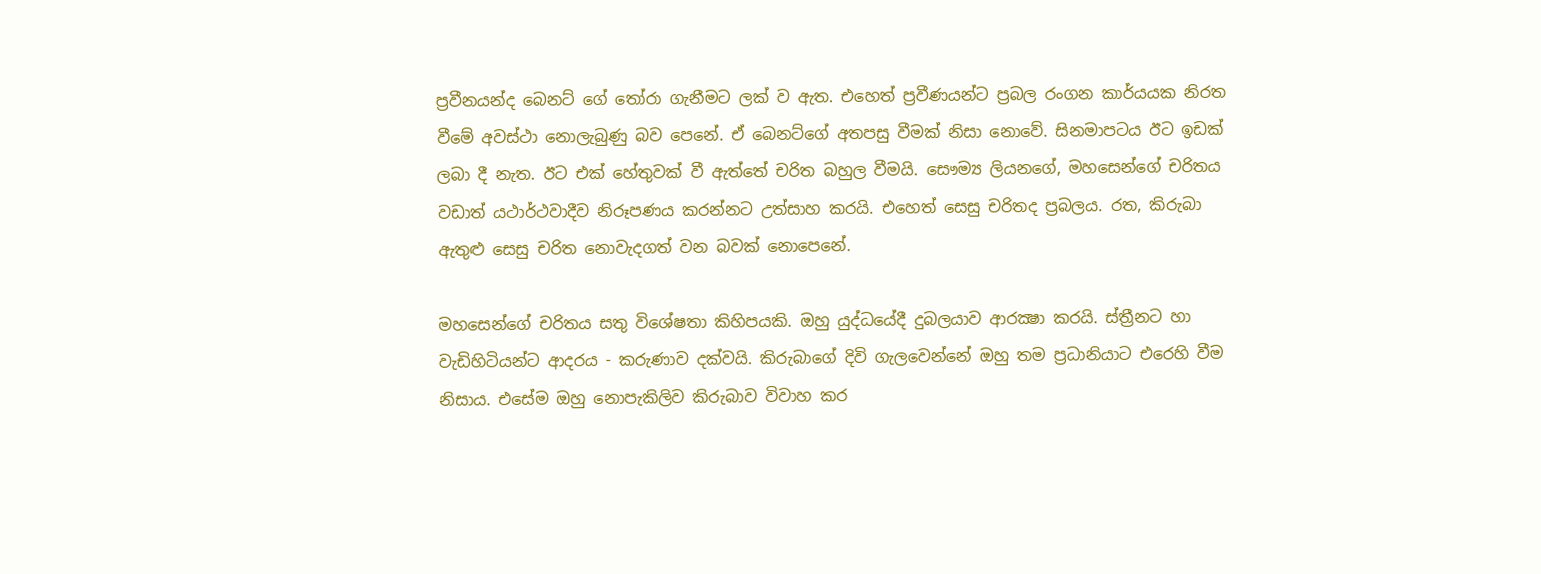ප්‍රවීනයන්ද බෙනට්‌ ගේ තෝරා ගැනීමට ලක්‌ ව ඇත. එහෙත් ප්‍රවීණයන්ට ප්‍රබල රංගන කාර්යයක නිරත වීමේ අවස්‌ථා නොලැබුණු බව පෙනේ. ඒ බෙනට්‌ගේ අතපසු වීමක්‌ නිසා නොවේ. සිනමාපටය ඊට ඉඩක්‌ ලබා දී නැත. ඊට එක්‌ හේතුවක්‌ වී ඇත්තේ චරිත බහුල වීමයි. සෞම්‍ය ලියනගේ, මහසෙන්ගේ චරිතය වඩාත් යථාර්ථවාදීව නිරූපණය කරන්නට උත්සාහ කරයි. එහෙත් සෙසු චරිතද ප්‍රබලය. රත, කිරුබා ඇතුළු සෙසු චරිත නොවැදගත් වන බවක්‌ නොපෙනේ.

මහසෙන්ගේ චරිතය සතු විශේෂතා කිහිපයකි. ඔහු යුද්ධයේදී දුබලයාව ආරක්‍ෂා කරයි. ස්‌ත්‍රීනට හා වැඩිහිටියන්ට ආදරය - කරුණාව දක්‌වයි. කිරුබාගේ දිවි ගැලවෙන්නේ ඔහු තම ප්‍රධානියාට එරෙහි වීම නිසාය. එසේම ඔහු නොපැකිලිව කිරුබාව විවාහ කර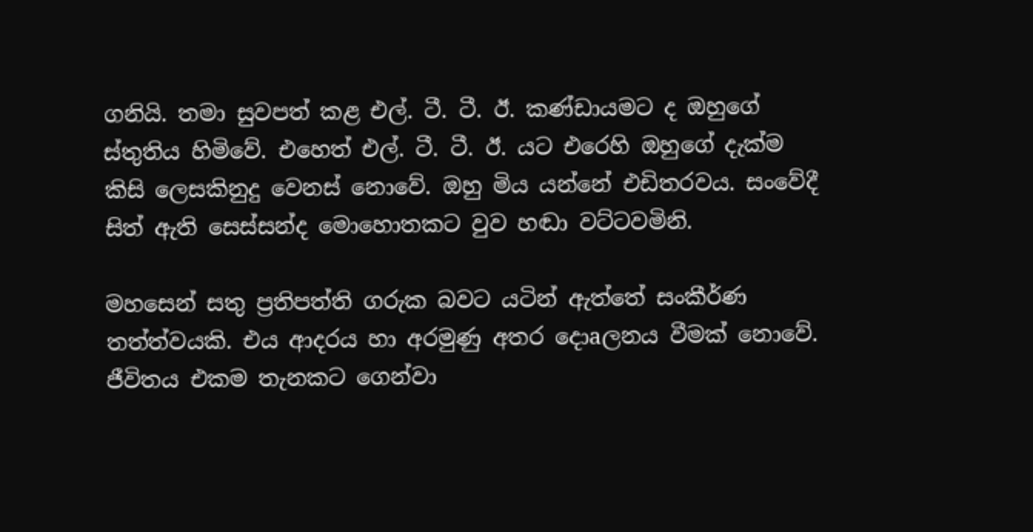ගනියි. තමා සුවපත් කළ එල්. ටී. ටී. ඊ. කණ්‌ඩායමට ද ඔහුගේ ස්‌තුතිය හිමිවේ. එහෙත් එල්. ටී. ටී. ඊ. යට එරෙහි ඔහුගේ දැක්‌ම කිසි ලෙසකිනුදු වෙනස්‌ නොවේ. ඔහු මිය යන්නේ එඩිතරවය. සංවේදී සිත් ඇති සෙස්‌සන්ද මොහොතකට වුව හඬා වට්‌ටවමිනි.

මහසෙන් සතු ප්‍රතිපත්ති ගරුක බවට යටින් ඇත්තේ සංකීර්ණ තත්ත්වයකි. එය ආදරය හා අරමුණු අතර දොaලනය වීමක්‌ නොවේ. ජීවිතය එකම තැනකට ගෙන්වා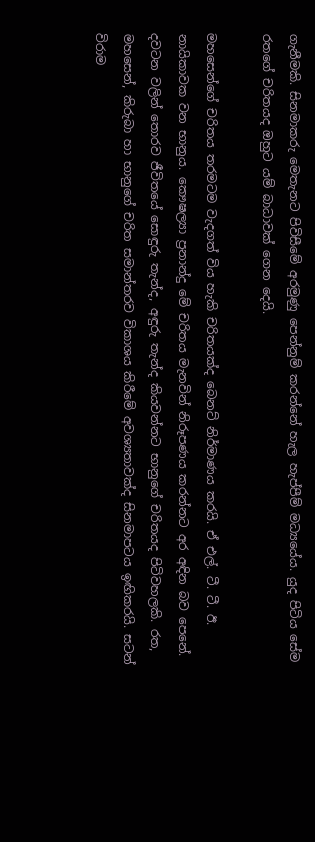ගැනීමකි. සිනමාකරු මෙතැනට පිවිසීමේ අරමුණු පෙන්නුම් කරන්නේ හැල හැප්පීම් මධ්‍යයේය. යුද පිටිය සේම රතගේ චරිතයද ඔහුට යම් බාධාවක්‌ ගෙන දෙයි.

මහසෙන්ගේ චරිතය තරමටම වැදගත් විය හැකි චරිතයක්‌ද බෙනට්‌ නිර්මාණය කරයි. ඒ එල්. ටී. ටී. ඊ. නායිකාවක වන භානුය. කෞෂල්‍යා ප්‍රනාන්දු මේ චරිතය මැනවින් නිරූපණය කරන්නට අර අඳින බව පෙනේ. දවටන වලින් තොරව ජීවිතයේ සොඳුරු තැන්ද, අඳුරු තැන්ද කියවන්නට භානුගේ චරිතයද පිටිවහලකි. රත, මහසෙන්, කිරුබා හා භානුගේ චරිත සමාන්තරව විකාශය කිරීමේ අවශ්‍යතාවක්‌ද සිනමාපටය ඉඟිකරයි. සටන් විරාම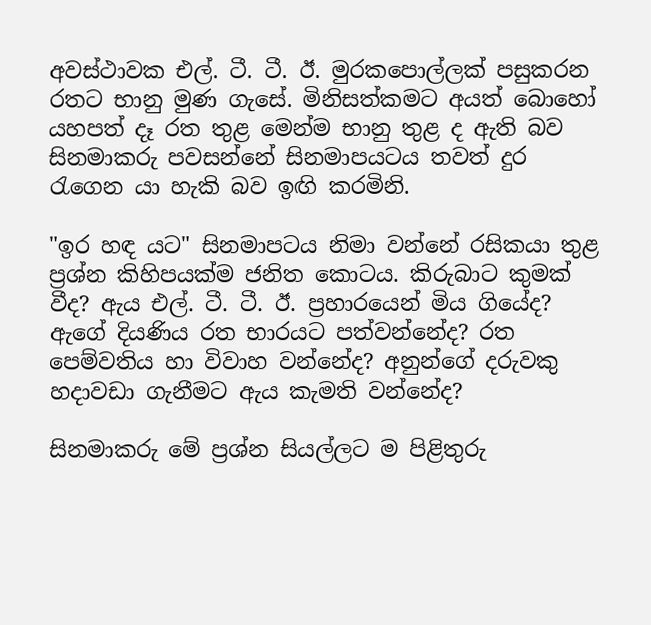අවස්‌ථාවක එල්. ටී. ටී. ඊ. මුරකපොල්ලක්‌ පසුකරන රතට භානු මුණ ගැසේ. මිනිසත්කමට අයත් බොහෝ යහපත් දෑ රත තුළ මෙන්ම භානු තුළ ද ඇති බව සිනමාකරු පවසන්නේ සිනමාපයටය තවත් දුර රැගෙන යා හැකි බව ඉඟි කරමිනි.

"ඉර හඳ යට" සිනමාපටය නිමා වන්නේ රසිකයා තුළ ප්‍රශ්න කිහිපයක්‌ම ජනිත කොටය. කිරුබාට කුමක්‌ වීද? ඇය එල්. ටී. ටී. ඊ. ප්‍රහාරයෙන් මිය ගියේද? ඇගේ දියණිය රත භාරයට පත්වන්නේද? රත පෙම්වතිය හා විවාහ වන්නේද? අනුන්ගේ දරුවකු හදාවඩා ගැනීමට ඇය කැමති වන්නේද?

සිනමාකරු මේ ප්‍රශ්න සියල්ලට ම පිළිතුරු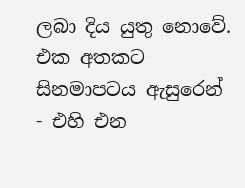ලබා දිය යුතු නොවේ. එක අතකට සිනමාපටය ඇසුරෙන් - එහි එන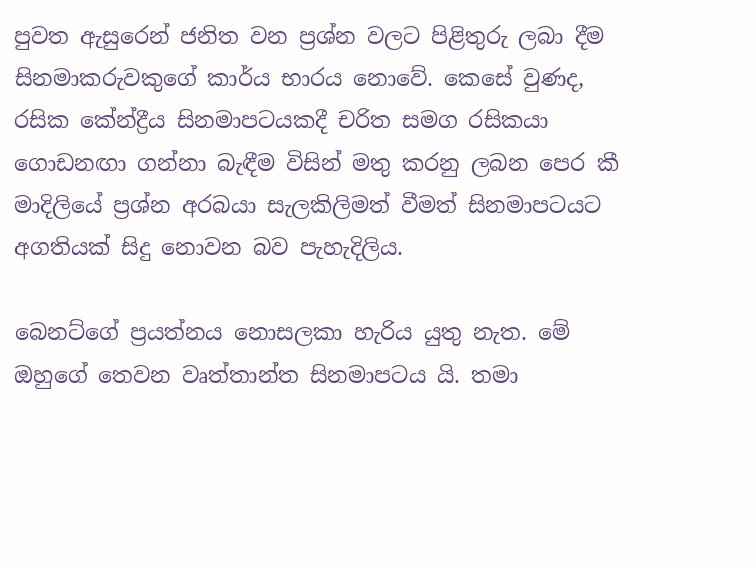පුවත ඇසුරෙන් ජනිත වන ප්‍රශ්න වලට පිළිතුරු ලබා දීම සිනමාකරුවකුගේ කාර්ය භාරය නොවේ. කෙසේ වුණද, රසික කේන්ද්‍රීය සිනමාපටයකදී චරිත සමග රසිකයා ගොඩනඟා ගන්නා බැඳීම විසින් මතු කරනු ලබන පෙර කී මාදිලියේ ප්‍රශ්න අරබයා සැලකිලිමත් වීමත් සිනමාපටයට අගතියක්‌ සිදු නොවන බව පැහැදිලිය.

බෙනට්‌ගේ ප්‍රයත්නය නොසලකා හැරිය යුතු නැත. මේ ඔහුගේ තෙවන වෘත්තාන්ත සිනමාපටය යි. තමා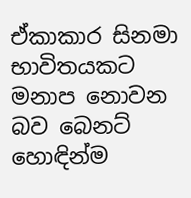ඒකාකාර සිනමා භාවිතයකට මනාප නොවන බව බෙනට්‌ හොඳින්ම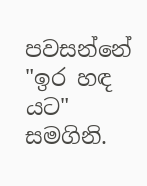පවසන්නේ "ඉර හඳ යට" සමගිනි.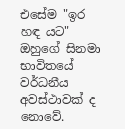එසේම "ඉර හඳ යට" ඔහුගේ සිනමා භාවිතයේ වර්ධනීය අවස්‌ථාවක්‌ ද නොවේ.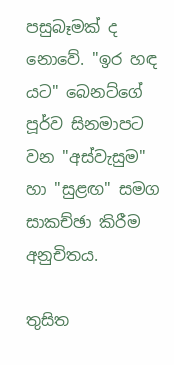පසුබෑමක්‌ ද නොවේ. "ඉර හඳ යට" බෙනට්‌ගේ පූර්ව සිනමාපට වන "අස්‌වැසුම" හා "සුළඟ" සමග සාකච්ඡා කිරීම අනුචිතය.

තුසිත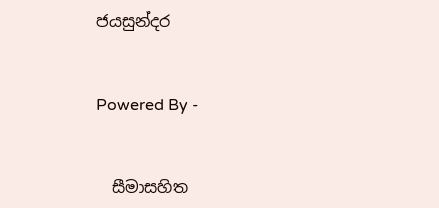ජයසුන්දර


Powered By -


  සීමාසහිත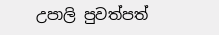උපාලි පුවත්පත්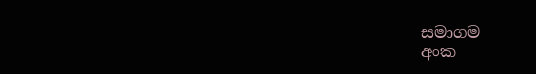සමාගම
අංක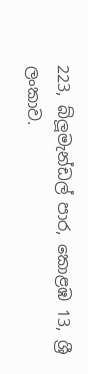223, බ්ලූමැන්ඩල් පාර, කොළඹ 13, ශ්‍රී ලංකාව.